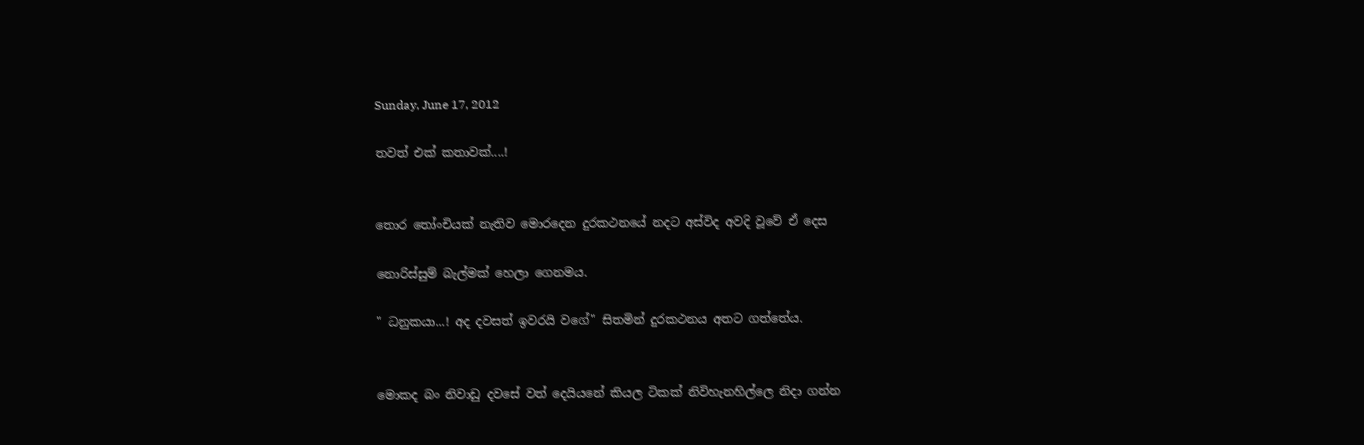Sunday, June 17, 2012

තවත් එක් කතාවක්....!


තොර තෝංචියක් නැතිව මොරදෙන දුරකථනයේ නදට අස්විද අවදි වූවේ ඒ දෙස

නොරිස්සුම් බැල්මක් හෙලා ගෙනමය.

" ධනුකයා...! අද දවසත් ඉවරයි වගේ" සිතමින් දුරකථනය අතට ගත්තේය.


මොකද බං නිවාඩු දවසේ වත් දෙයියනේ කියල ටිකක් නිවිහැනහිල්ලෙ නිදා ගන්න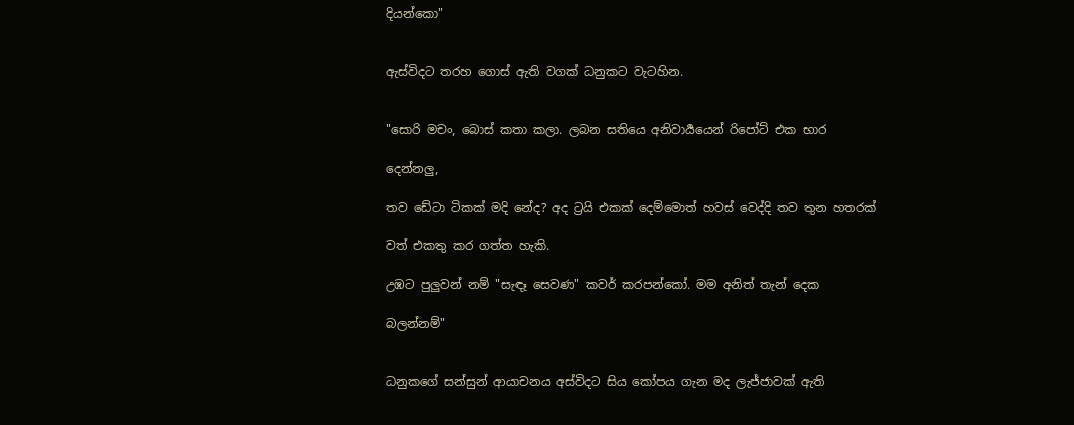දියන්කො"


ඇස්විදට තරහ ගොස් ඇති වගක් ධනුකට වැටහින.


"සොරි මචං, බොස් කතා කලා. ලබන සතියෙ අනිවාර්‍යයෙන් රිපෝට් එක භාර

දෙන්නලු,

තව ඩේටා ටිකක් මදි නේද? අද ට්‍රයි එකක් දෙම්මොත් හවස් වෙද්දි තව තුන හතරක්

වත් එකතු කර ගත්ත හැකි.

උඹට පුලුවන් නම් "සැඳෑ සෙවණ" කවර් කරපන්කෝ. මම අනිත් තැන් දෙක

බලන්නම්"


ධනුකගේ සන්සුන් ආයාචනය අස්විදට සිය කෝපය ගැන මද ලැජ්ජාවක් ඇති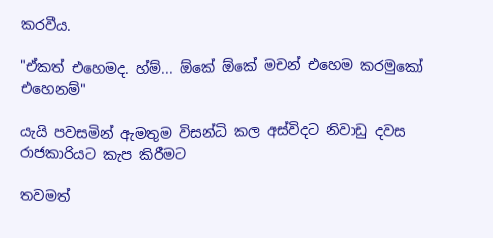කරවීය.

"ඒකත් එහෙමද. හ්ම්... ඕකේ ඕකේ මචන් එහෙම කරමුකෝ එහෙනම්"

යැයි පවසමින් ඇමතුම විසන්ධි කල අස්විදට නිවාඩු දවස රාජකාරියට කැප කිරීමට

තවමත්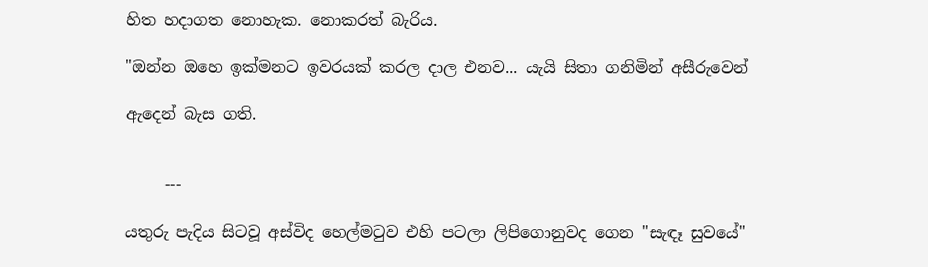හිත හදාගත නොහැක. නොකරත් බැරිය.

"ඔන්න ඔහෙ ඉක්මනට ඉවරයක් කරල දාල එනව... යැයි සිතා ගනිමින් අසීරුවෙන්

ඇදෙන් බැස ගති.


     ---

යතුරු පැදිය සිටවූ අස්විද හෙල්මටුව එහි පටලා ලිපිගොනුවද ගෙන "සැඳෑ සුවයේ"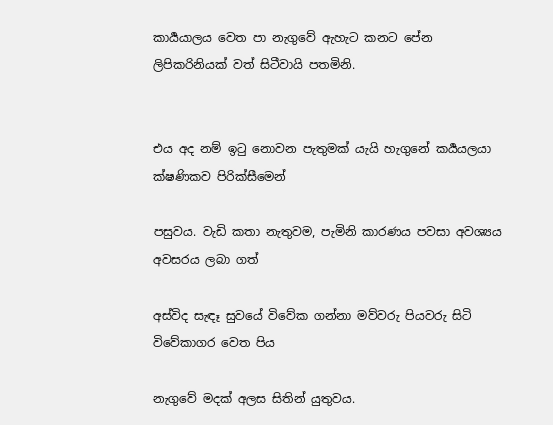කාර්‍යයාලය වෙත පා නැගුවේ ඇහැට කනට පේන ලිපිකරිනියක් වත් සිටීවායි පතමිනි.


එය අද නම් ඉටු නොවන පැතුමක් යැයි හැගුනේ කර්‍යයලයා ක්ෂණිකව පිරික්සීමෙන්

පසුවය. වැඩි කතා නැතුවම, පැමිනි කාරණය පවසා අවශ්‍යය අවසරය ලබා ගත්

අස්විද සැඳෑ සුවයේ විවේක ගන්නා මව්වරු පියවරු සිටි විවේකාගර වෙත පිය

නැගුවේ මදක් අලස සිතින් යුතුවය.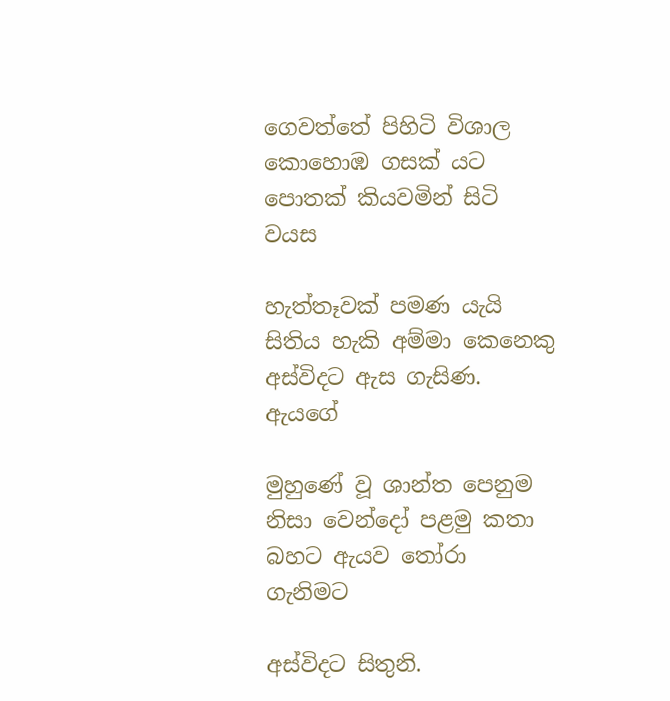ගෙවත්තේ පිහිටි විශාල කොහොඹ ගසක් යට පොතක් කියවමින් සිටි වයස

හැත්තෑවක් පමණ යැයි සිතිය හැකි අම්මා කෙනෙකු අස්විදට ඇස ගැසිණ. ඇයගේ

මුහුණේ වූ ශාන්ත පෙනුම නිසා වෙන්දෝ පළමු කතා බහට ඇයව තෝරා ගැනිමට

අස්විදට සිතුනි.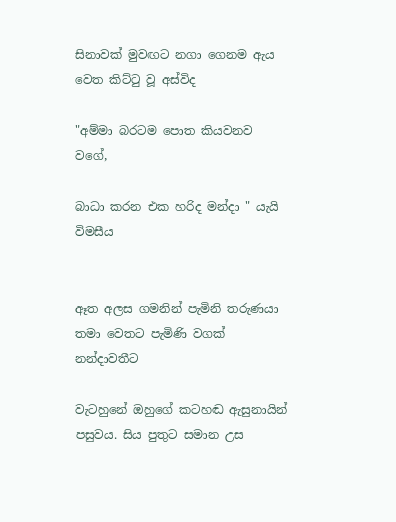සිනාවක් මුවඟට නගා ගෙනම ඇය වෙත කිට්ටු වූ අස්විද

"අම්මා බරටම පොත කියවනව වගේ,

බාධා කරන එක හරිද මන්දා " යැයි විමසීය


ඈත අලස ගමනින් පැමිනි තරුණයා තමා වෙතට පැමිණි වගක් නන්දාවතීට

වැටහුනේ ඔහුගේ කටහඬ ඇසුනායින් පසුවය. සිය පුතුට සමාන උස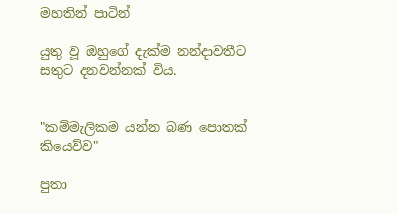මහතින් පාටින්

යුතු වූ ඔහුගේ දැක්ම නන්දාවතීට සතුට දනවන්නක් විය.


"කම්මැලිකම යන්න බණ පොතක් කියෙව්ව"

පුතා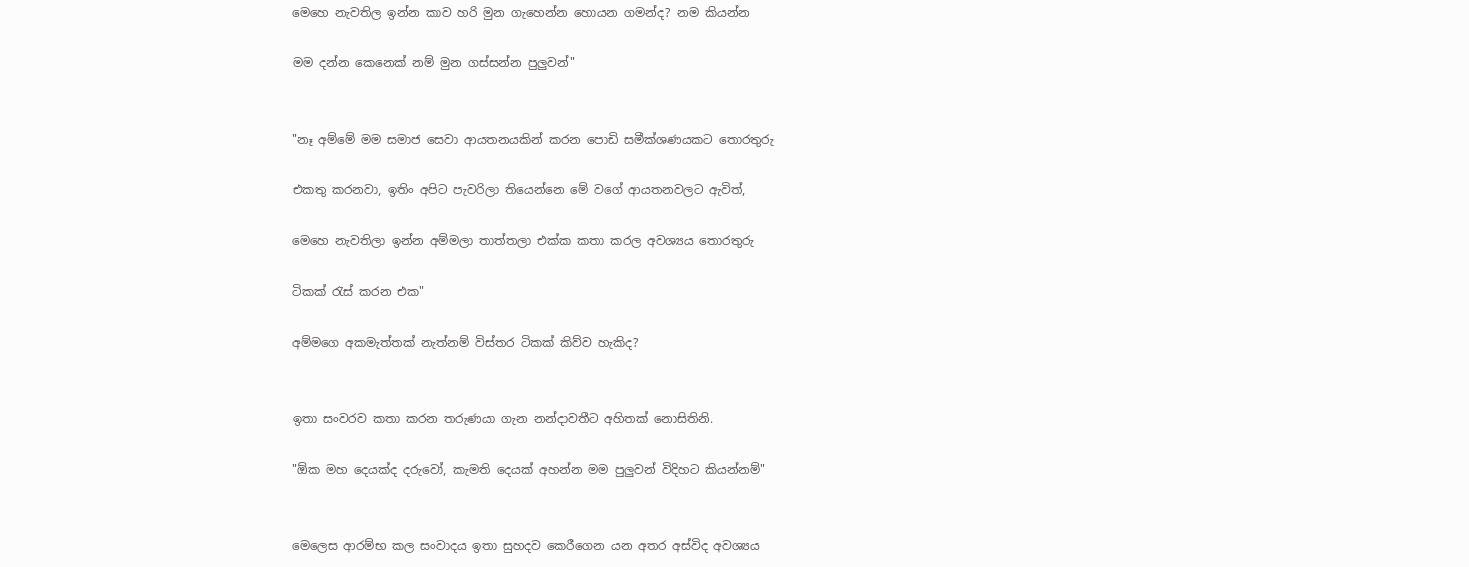මෙහෙ නැවතිල ඉන්න කාව හරි මුන ගැහෙන්න හොයන ගමන්ද? නම කියන්න

මම දන්න කෙනෙක් නම් මුන ගස්සන්න පුලුවන්"


"නෑ අම්මේ මම සමාජ සෙවා ආයතනයකින් කරන පොඩි සමීක්ශණයකට තොරතුරු

එකතු කරනවා, ඉතිං අපිට පැවරිලා තියෙන්නෙ මේ වගේ ආයතනවලට ඇවිත්,

මෙහෙ නැවතිලා ඉන්න අම්මලා තාත්තලා එක්ක කතා කරල අවශ්‍යය තොරතුරු

ටිකක් රැස් කරන එක"

අම්මගෙ අකමැත්තක් නැත්නම් විස්තර ටිකක් කිව්ව හැකිද?


ඉතා සංවරව කතා කරන තරුණයා ගැන නන්දාවතීට අහිතක් නොසිතිනි.

"ඕක මහ දෙයක්ද දරුවෝ, කැමති දෙයක් අහන්න මම පුලුවන් විදිහට කියන්නම්"


මෙලෙස ආරම්භ කල සංවාදය ඉතා සුහදව කෙරීගෙන යන අතර අස්විද අවශ්‍යය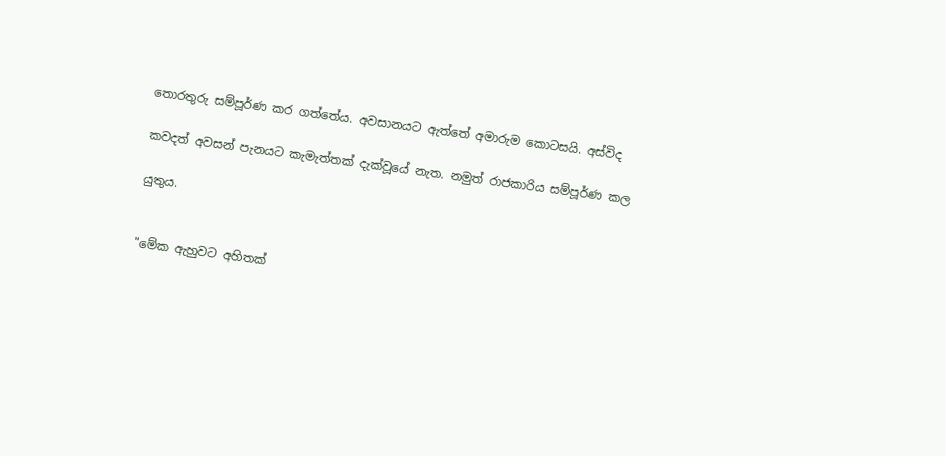තොරතුරු සම්පූර්ණ කර ගත්තේය. අවසානයට ඇත්තේ අමාරුම කොටසයි. අස්විද

කවදත් අවසන් පැනයට කැමැත්තක් දැක්වූයේ නැත. නමුත් රාජකාරිය සම්පූර්ණ කල

යුතුය.


"මේක ඇහුවට අහිතක්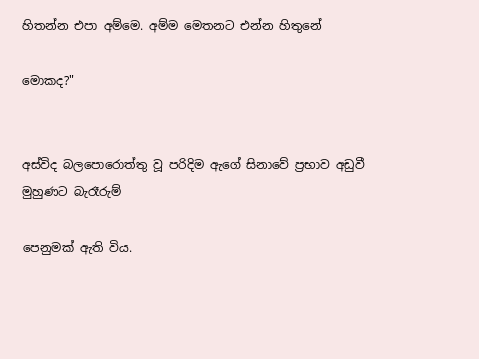හිතන්න එපා අම්මෙ. අම්ම මෙතනට එන්න හිතුනේ

මොකද?"


අස්විද බලපොරොත්තු වූ පරිදිම ඇගේ සිනාවේ ප්‍රභාව අඩුවී මුහුණට බැරෑරුම්

පෙනුමක් ඇති විය.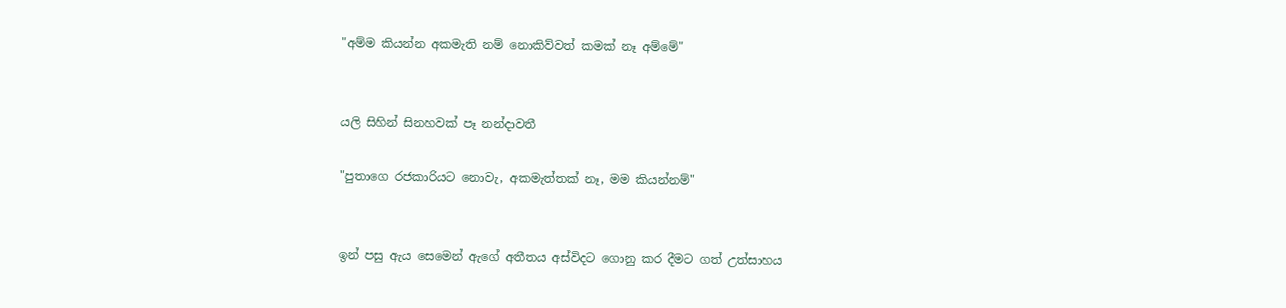"අම්ම කියන්න අකමැති නම් නොකිව්වත් කමක් නෑ අම්මේ"


යලි සිහින් සිනහවක් පෑ නන්දාවතී

"පුතාගෙ රජකාරියට නොවැ, අකමැත්තක් නෑ, මම කියන්නම්"


ඉන් පසු ඇය සෙමෙන් ඇගේ අතීතය අස්විදට ගොනු කර දීමට ගත් උත්සාහය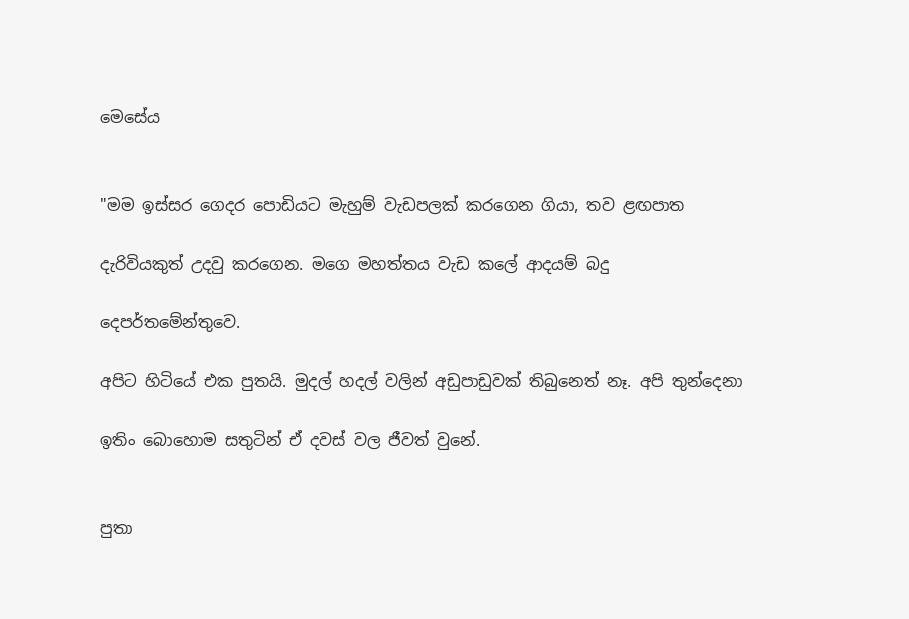මෙසේය


"මම ඉස්සර ගෙදර පොඩියට මැහුම් වැඩපලක් කරගෙන ගියා, තව ළඟපාත

දැරිවියකුත් උදවු කරගෙන. මගෙ මහත්තය වැඩ කලේ ආදයම් බදු

දෙපර්තමේන්තුවෙ.

අපිට හිටියේ එක පුතයි. මුදල් හදල් වලින් අඩුපාඩුවක් තිබුනෙත් නෑ. අපි තුන්දෙනා

ඉතිං බොහොම සතුටින් ඒ දවස් වල ජීවත් වුනේ.


පුතා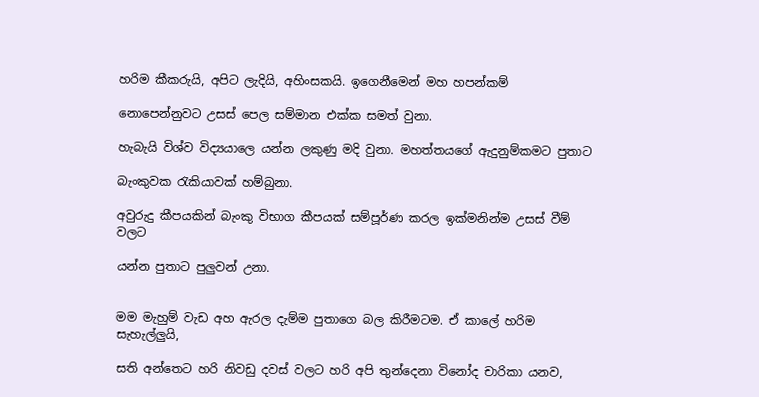හරිම කීකරුයි, අපිට ලැදියි, අහිංසකයි. ඉගෙනීමෙන් මහ හපන්කම්

නොපෙන්නුවට උසස් පෙල සම්මාන එක්ක සමත් වුනා.

හැබැයි විශ්ව විද්‍යයාලෙ යන්න ලකුණු මදි වුනා. මහත්තයගේ ඇදුනුම්කමට පුතාට

බැංකුවක රැකියාවක් හම්බුනා.

අවුරුදු කීපයකින් බැංකු විභාග කීපයක් සම්පූර්ණ කරල ඉක්මනින්ම උසස් වීම් වලට

යන්න පුතාට පුලුවන් උනා.


මම මැහුම් වැඩ අහ ඇරල දැම්ම පුතාගෙ බල කිරීමටම. ඒ කාලේ හරිම සැහැල්ලුයි,

සති අන්තෙට හරි නිවඩු දවස් වලට හරි අපි තුන්දෙනා විනෝද චාරිකා යනව,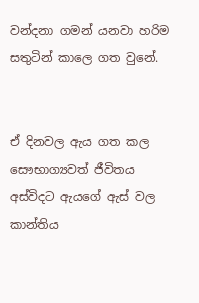වන්දනා ගමන් යනවා හරිම සතුටින් කාලෙ ගත වුනේ.


ඒ දිනවල ඇය ගත කල සෞභාග්‍යවත් ජීවිතය අස්විදට ඇයගේ ඇස් වල කාන්තිය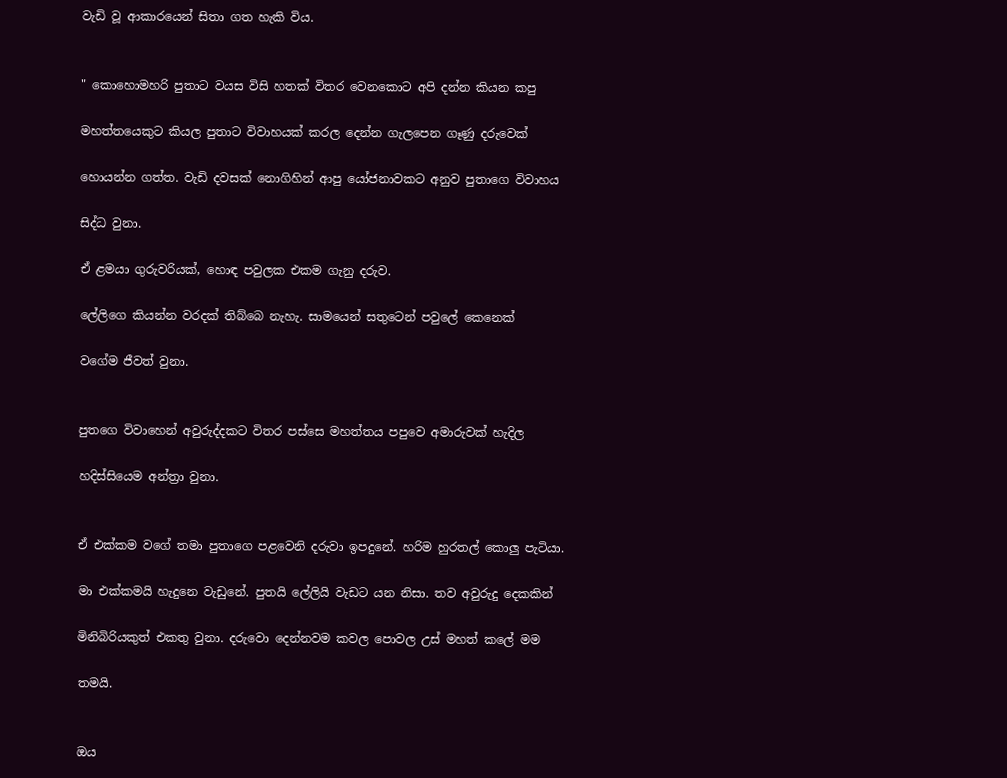වැඩි වූ ආකාරයෙන් සිතා ගත හැකි විය.


" කොහොමහරි පුතාට වයස විසි හතක් විතර වෙනකොට අපි දන්න කියන කපු

මහත්තයෙකුට කියල පුතාට විවාහයක් කරල දෙන්න ගැලපෙන ගෑණු දරුවෙක්

හොයන්න ගත්ත. වැඩි දවසක් නොගිහින් ආපු යෝජනාවකට අනුව පුතාගෙ විවාහය

සිද්ධ වුනා.

ඒ ළමයා ගුරුවරියක්, හොඳ පවුලක එකම ගැනු දරුව.

ලේලිගෙ කියන්න වරදක් තිබ්බෙ නැහැ. සාමයෙන් සතුටෙන් පවුලේ කෙනෙක්

වගේම ජීවත් වුනා.


පුතගෙ විවාහෙන් අවුරුද්දකට විතර පස්සෙ මහත්තය පපුවෙ අමාරුවක් හැදිල

හදිස්සියෙම අන්ත්‍රා වුනා.


ඒ එක්කම වගේ තමා පුතාගෙ පළවෙනි දරුවා ඉපදුනේ. හරිම හුරතල් කොලු පැටියා.

මා එක්කමයි හැදුනෙ වැඩුනේ. පුතයි ලේලියි වැඩට යන නිසා. තව අවුරුදු දෙකකින්

මිනිබිරියකුත් එකතු වුනා. දරුවො දෙන්නවම කවල පොවල උස් මහත් කලේ මම

තමයි.


ඔය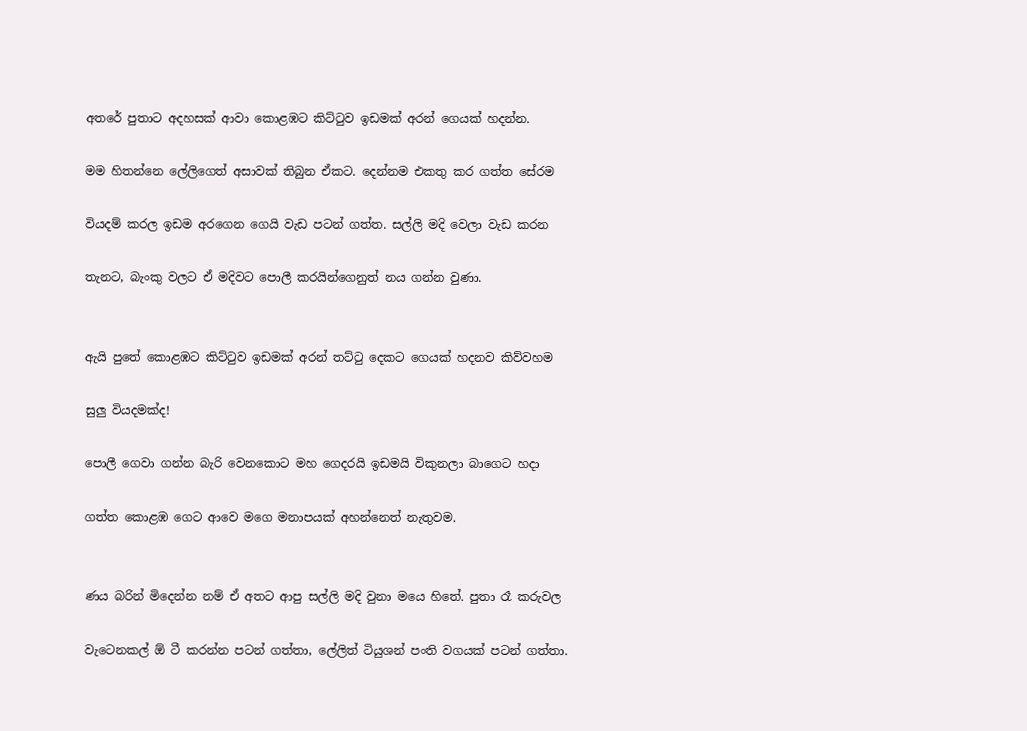අතරේ පුතාට අදහසක් ආවා කොළඹට කිට්ටුව ඉඩමක් අරන් ගෙයක් හදන්න.

මම හිතන්නෙ ලේලිගෙත් අසාවක් තිබුන ඒකට. දෙන්නම එකතු කර ගත්ත සේරම

වියදම් කරල ඉඩම අරගෙන ගෙයි වැඩ පටන් ගත්ත. සල්ලි මදි වෙලා වැඩ කරන

තැනට, බැංකු වලට ඒ මදිවට පොලී කරයින්ගෙනුත් නය ගන්න වුණා.


ඇයි පුතේ කොළඹට කිට්ටුව ඉඩමක් අරන් තට්ටු දෙකට ගෙයක් හදනව කිව්වහම

සුලු වියදමක්ද!

පොලී ගෙවා ගන්න බැරි වෙනකොට මහ ගෙදරයි ඉඩමයි විකුනලා බාගෙට හදා

ගත්ත කොළඹ ගෙට ආවෙ මගෙ මනාපයක් අහන්නෙත් නැතුවම.


ණය බරින් මිදෙන්න නම් ඒ අතට ආපු සල්ලි මදි වුනා මයෙ හිතේ. පුතා රෑ කරුවල

වැටෙනකල් ඕ ටී කරන්න පටන් ගත්තා, ලේලිත් ටියුශන් පංති වගයක් පටන් ගත්තා.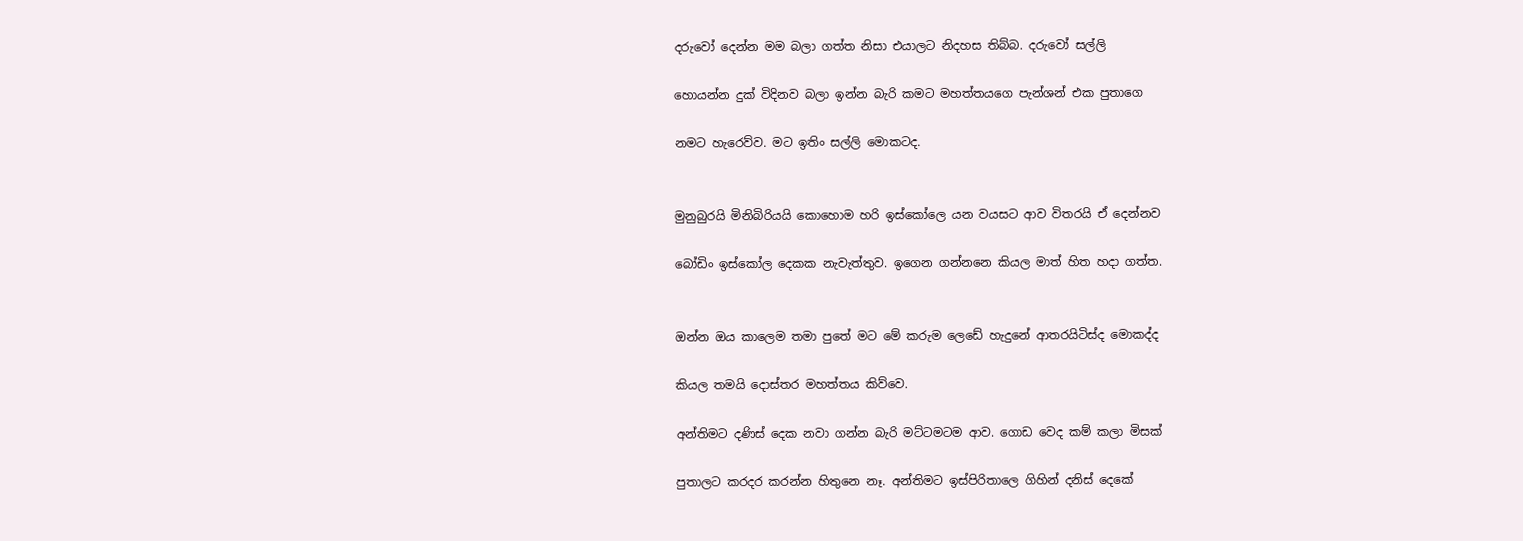දරුවෝ දෙන්න මම බලා ගත්ත නිසා එයාලට නිදහස තිබ්බ. දරුවෝ සල්ලි

හොයන්න දුක් විදිනව බලා ඉන්න බැරි කමට මහත්තයගෙ පැන්ශන් එක පුතාගෙ

නමට හැරෙව්ව. මට ඉතිං සල්ලි මොකටද.


මුනුබුරයි මිනිබිරියයි කොහොම හරි ඉස්කෝලෙ යන වයසට ආව විතරයි ඒ දෙන්නව

බෝඩිං ඉස්කෝල දෙකක නැවැත්තුව. ඉගෙන ගන්නනෙ කියල මාත් හිත හදා ගත්ත.


ඔන්න ඔය කාලෙම තමා පුතේ මට මේ කරුම ලෙඩේ හැදුනේ ආතරයිටිස්ද මොකද්ද

කියල තමයි දොස්තර මහත්තය කිව්වෙ.

අන්තිමට දණිස් දෙක නවා ගන්න බැරි මට්ටමටම ආව. ගොඩ වෙද කම් කලා මිසක්

පුතාලට කරදර කරන්න හිතුනෙ නෑ. අන්තිමට ඉස්පිරිතාලෙ ගිහින් දනිස් දෙකේ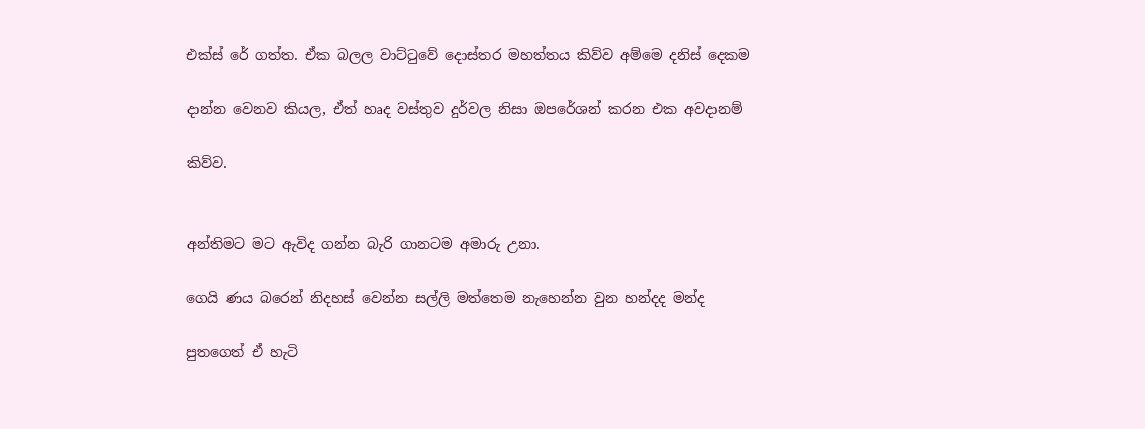එක්ස් රේ ගත්ත. ඒක බලල වාට්ටුවේ දොස්තර මහත්තය කිව්ව අම්මෙ දනිස් දෙකම

දාන්න වෙනව කියල, ඒත් හෘද වස්තුව දුර්වල නිසා ඔපරේශන් කරන එක අවදානම්

කිව්ව.


අන්තිමට මට ඇවිද ගන්න බැරි ගානටම අමාරු උනා.

ගෙයි ණය බරෙන් නිදහස් වෙන්න සල්ලි මත්තෙම නැහෙන්න වුන හන්දද මන්ද

පුතගෙත් ඒ හැටි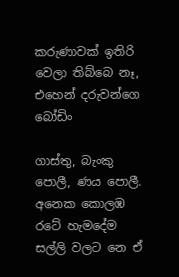කරුණාවක් ඉතිරි වෙලා තිබ්බෙ නෑ, එහෙන් දරුවන්ගෙ බෝඩිං

ගාස්තු, බැංකු පොලී, ණය පොලී. අනෙක කොලඹ රටේ හැමදේම සල්ලි වලට නෙ ඒ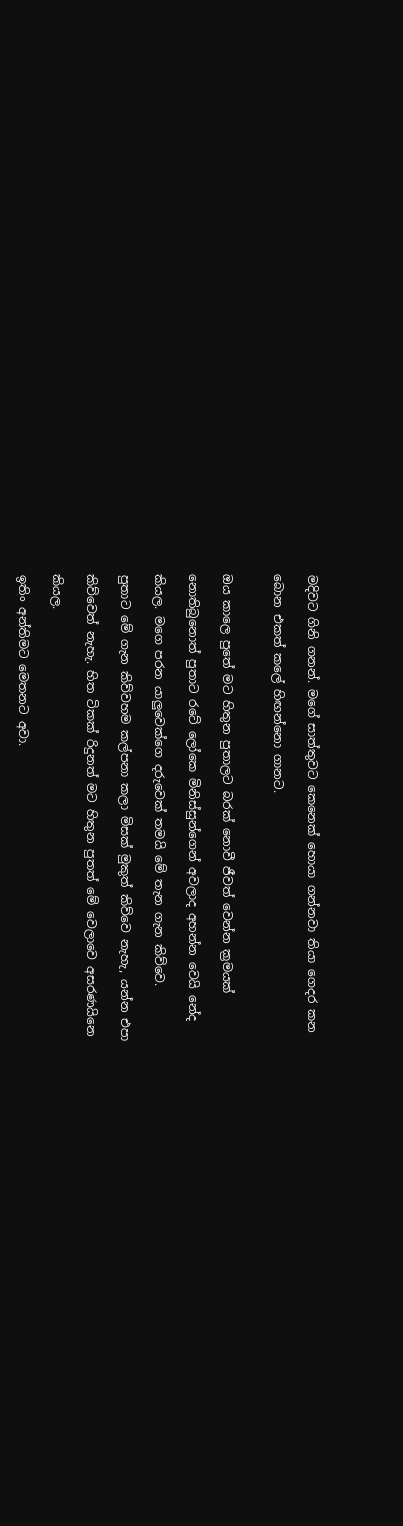මදිවට ගිනි ගනන්. මගේ සාත්තුවට කෙනෙක් හොයා ගන්නවා තියා ගෙදර කන

බොන එකත් කලේ හිඟන්නො ගානට.


ඔය කාලෙ පුතේ මට හිතුන පුතාලට බරක් නොවී ජීවත් වෙන්න ක්‍රමයක්

නොතිබුනොත් පුතාට රටේ ලෝකෙ මිනිස්සුන්ගෙන් අවලාද අහන්න වෙයි නේද

කියල. මගෙ පරන යාලුවෙක්ගෙ දරුවෙක් තමයි මේ තැන ගැන කිව්වෙ.

පුතාට මේ ගැන කිව්වහම කල්පනා කලා මිසක් මුකුත් කිව්වෙ නැහැ, යන්න එපා

කිව්වෙත් නැහැ. හිත ටිකක් රිදුනත් මට හිතුන පුතත් මේ වෙලාවෙ අසරණයිනෙ

කියල.

ඉතිං අන්තිමට මෙතනට අවා.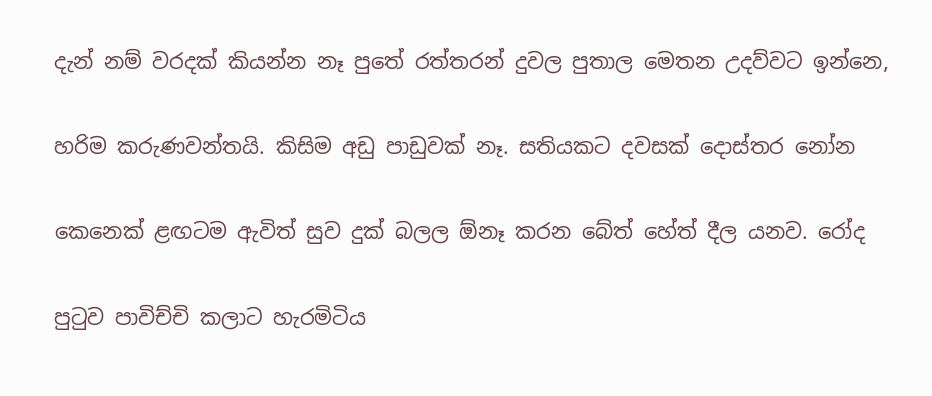දැන් නම් වරදක් කියන්න නෑ පුතේ රත්තරන් දුවල පුතාල මෙතන උදව්වට ඉන්නෙ,

හරිම කරුණවන්තයි. කිසිම අඩු පාඩුවක් නෑ. සතියකට දවසක් දොස්තර නෝන

කෙනෙක් ළඟටම ඇවිත් සුව දුක් බලල ඕනෑ කරන බේත් හේත් දීල යනව. රෝද

පුටුව පාවිච්චි කලාට හැරමිටිය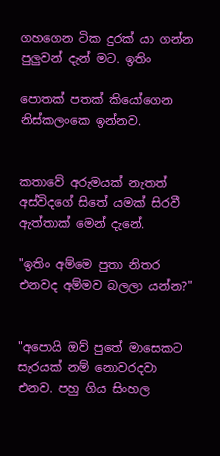ගහගෙන ටික දුරක් යා ගන්න පුලුවන් දැන් මට. ඉතිං

පොතක් පතක් කියෝගෙන නිස්කලංකෙ ඉන්නව.


කතාවේ අරුමයක් නැතත් අස්විදගේ සිතේ යමක් සිරවී ඇත්තාක් මෙන් දැනේ.

"ඉතිං අම්මෙ පුතා නිතර එනවද අම්මව බලලා යන්න?"


"අපොයි ඔව් පුතේ මාසෙකට සැරයක් නම් නොවරදවා එනව. පහු ගිය සිංහල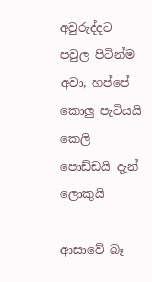අවුරුද්දට පවුල පිටින්ම අවා, හප්පේ කොලු පැටියයි කෙලි පොඩ්ඩයි දැන් ලොකුයි

ආසාවේ බෑ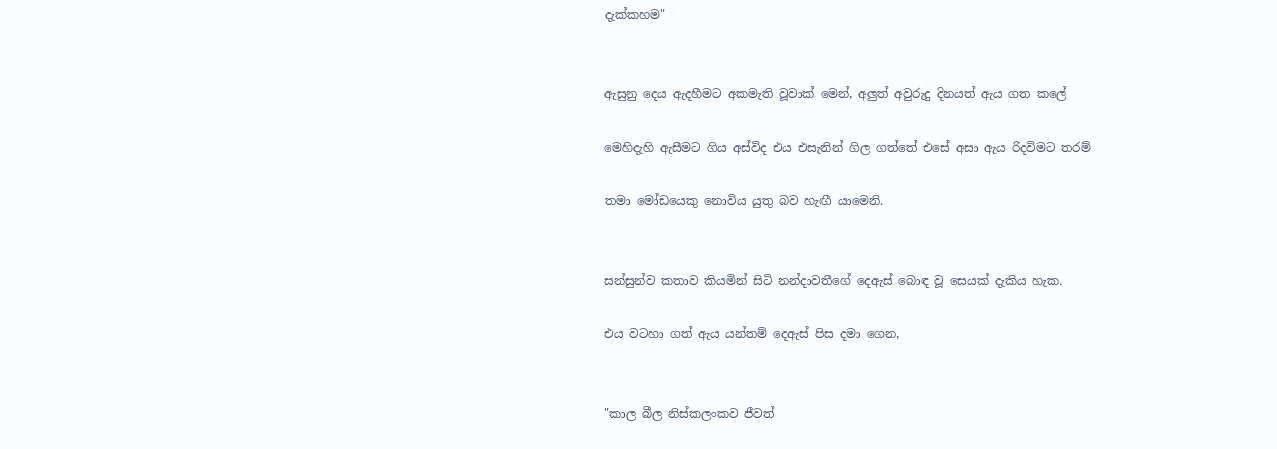දැක්කහම"


ඇසුනු දෙය ඇදහීමට අකමැති වූවාක් මෙන්, අලුත් අවුරුදු දිනයත් ඇය ගත කලේ

මෙහිදැහි ඇසීමට ගිය අස්විද එය එසැනින් ගිල ගත්තේ එසේ අසා ඇය රිදවිමට තරම්

තමා මෝඩයෙකු නොවිය යුතු බව හැඟී යාමෙනි.


සන්සුන්ව කතාව කියමින් සිටි නන්දාවතීගේ දෙඇස් බොඳ වූ සෙයක් දැකිය හැක.

එය වටහා ගත් ඇය යන්තම් දෙඇස් පිස දමා ගෙන,


"කාල බීල නිස්කලංකව ජීවත්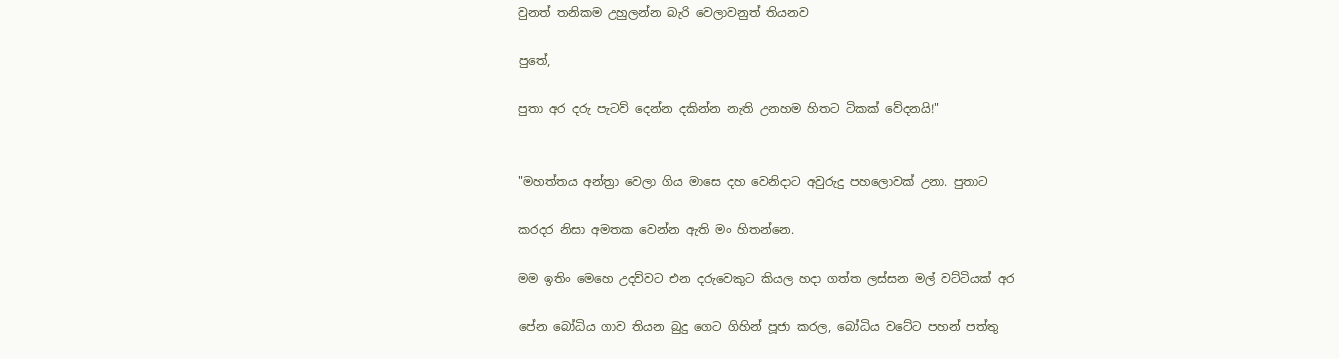වුනත් තනිකම උහුලන්න බැරි වෙලාවනුත් තියනව

පුතේ,

පුතා අර දරු පැටව් දෙන්න දකින්න නැති උනහම හිතට ටිකක් වේදනයි!"


"මහත්තය අන්ත්‍රා වෙලා ගිය මාසෙ දහ වෙනිදාට අවුරුදු පහලොවක් උනා. පුතාට

කරදර නිසා අමතක වෙන්න ඇති මං හිතන්නෙ.

මම ඉතිං මෙහෙ උදව්වට එන දරුවෙකුට කියල හදා ගත්ත ලස්සන මල් වට්ටියක් අර

පේන බෝධිය ගාව තියන බුදු ගෙට ගිහින් පූජා කරල, බෝධිය වටේට පහන් පත්තු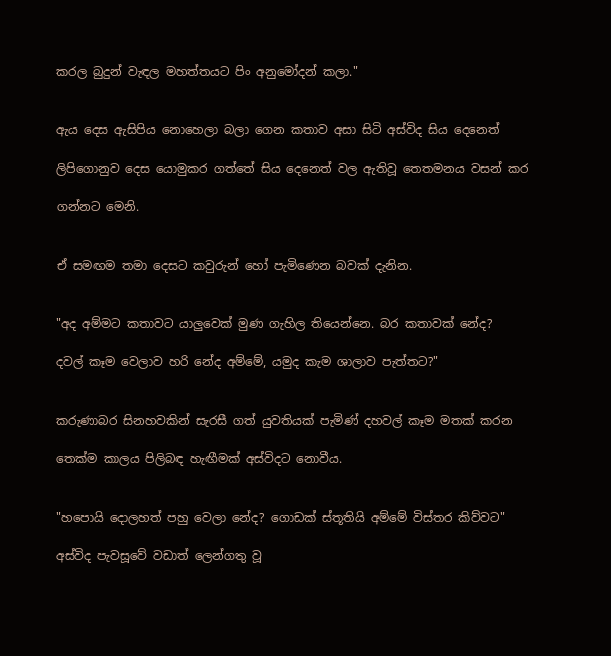කරල බුදුන් වැඳල මහත්තයට පිං අනුමෝදන් කලා."


ඇය දෙස ඇසිපිය නොහෙලා බලා ගෙන කතාව අසා සිටි අස්විද සිය දෙනෙත්

ලිපිගොනුව දෙස යොමුකර ගත්තේ සිය දෙනෙත් වල ඇතිවූ තෙතමනය වසන් කර

ගන්නට මෙනි.


ඒ සමඟම තමා දෙසට කවුරුන් හෝ පැමිණෙන බවක් දැනින.


"අද අම්මට කතාවට යාලුවෙක් මුණ ගැහිල තියෙන්නෙ. බර කතාවක් නේද?

දවල් කෑම වෙලාව හරි නේද අම්මේ, යමුද කැම ශාලාව පැත්තට?"


කරුණාබර සිනහවකින් සැරසී ගත් යුවතියක් පැමිණ් දහවල් කෑම මතක් කරන

තෙක්ම කාලය පිලිබඳ හැඟීමක් අස්විදට නොවීය.


"හපොයි දොලහත් පහු වෙලා නේද? ගොඩක් ස්තූතියි අම්මේ විස්තර කිව්වට"

අස්විද පැවසූවේ වඩාත් ලෙන්ගතු වූ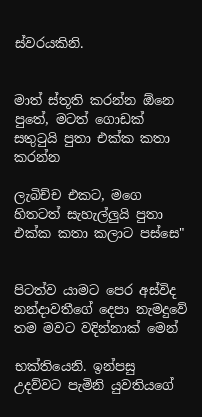ස්වරයකිනි.


මාත් ස්තූති කරන්න ඕනෙ පුතේ, මටත් ගොඩක් සතුටුයි පුතා එක්ක කතා කරන්න

ලැබිච්ච එකට, මගෙ හිතටත් සැහැල්ලුයි පුතා එක්ක කතා කලාට පස්සෙ"


පිටත්ව යාමට පෙර අස්විද නන්දාවතීගේ දෙපා නැමදුවේ තම මවට වදින්නාක් මෙන්

භක්තියෙනි. ඉන්පසු  උදව්වට පැමිනි යුවතියගේ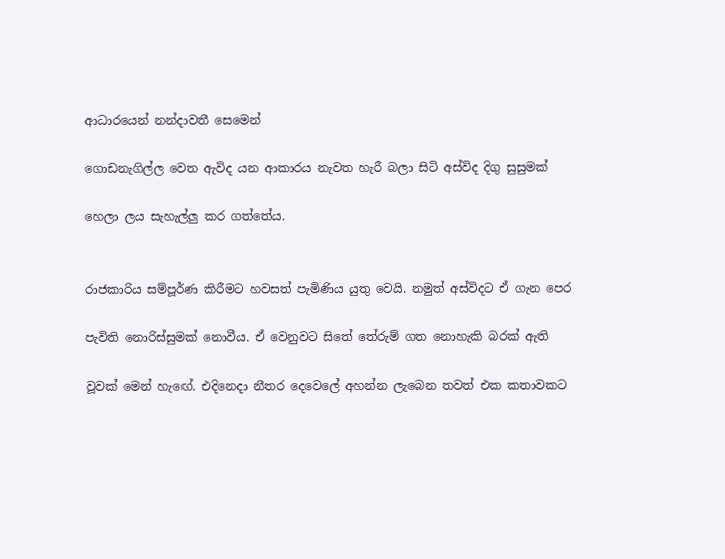ආධාරයෙන් නන්දාවතී සෙමෙන්

ගොඩනැගිල්ල වෙත ඇවිද යන ආකාරය නැවත හැරී බලා සිටි අස්විද දිගු සුසුමක්

හෙලා ලය සැහැල්ලු කර ගත්තේය.


රාජකාරිය සම්පූර්ණ කිරීමට හවසත් පැමිණිය යුතු වෙයි. නමුත් අස්විදට ඒ ගැන පෙර

පැවිති නොරිස්සුමක් නොවීය. ඒ වෙනුවට සිතේ තේරුම් ගත නොහැකි බරක් ඇති

වූවක් මෙන් හැඟේ. එදිනෙදා නීතර දෙවෙලේ අහන්න ලැබෙන තවත් එක කතාවකට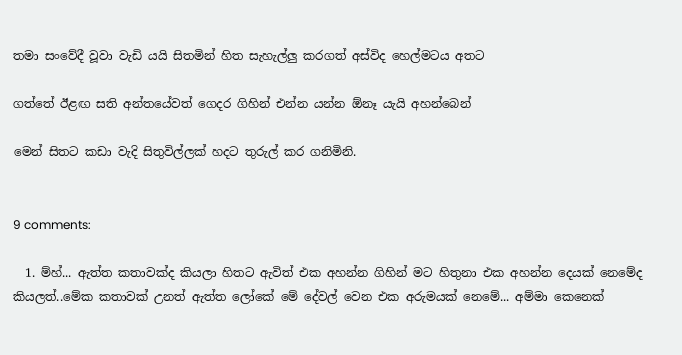තමා සංවේදී වූවා වැඩි යයි සිතමින් හිත සැහැල්ලු කරගත් අස්විද හෙල්මටය අතට

ගත්තේ ඊළඟ සති අන්තයේවත් ගෙදර ගිහින් එන්න යන්න ඕනෑ යැයි අහන්බෙන්

මෙන් සිතට කඩා වැදි සිතුවිල්ලක් හදට තුරුල් කර ගනිමිනි.


9 comments:

  1. ම්හ්... ඇත්ත කතාවක්ද කියලා හිතට ඇවිත් එක අහන්න ගිහින් මට හිතුනා එක අහන්න දෙයක් නෙමේද කියලත්..මේක කතාවක් උනත් ඇත්ත ලෝකේ මේ දේවල් වෙන එක අරුමයක් නෙමේ... අම්මා කෙනෙක්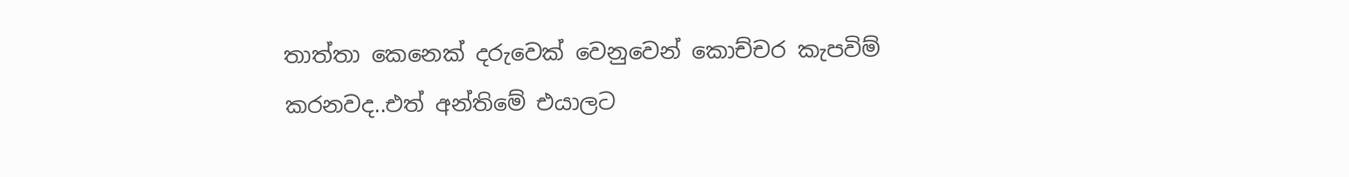තාත්තා කෙනෙක් දරුවෙක් වෙනුවෙන් කොච්චර කැපවිම් කරනවද..එත් අන්තිමේ එයාලට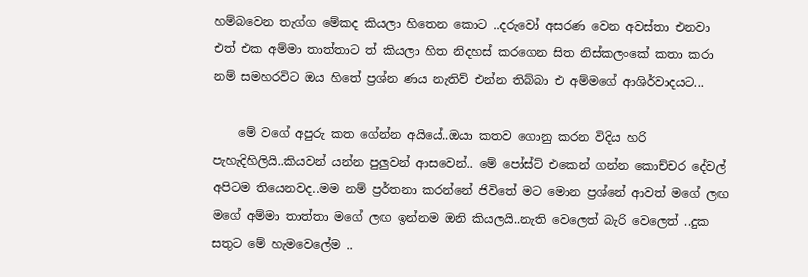හම්බවෙන තැග්ග මේකද කියලා හිතෙන කොට ..දරුවෝ අසරණ වෙන අවස්තා එනවා එත් එක අම්මා තාත්තාට ත් කියලා හිත නිදහස් කරගෙන සිත නිස්කලංකේ කතා කරා නම් සමහරවිට ඔය හිතේ ප්‍රශ්න ණය නැතිව් එන්න තිබ්බා එ අම්මගේ ආශිර්වාදයට...

    මේ වගේ අපුරු කත ගේන්න අයියේ..ඔයා කතව ගොනු කරන විදිය හරි පැහැදිහිලියි..කියවන් යන්න පුලුවන් ආසවෙන්.. මේ පෝස්ට් එකෙන් ගන්න කොච්චර දේවල් අපිටම තියෙනවද..මම නම් ප්‍රර්තනා කරන්නේ ජිවිතේ මට මොන ප්‍රශ්නේ ආවත් මගේ ලඟ මගේ අම්මා තාත්තා මගේ ලඟ ඉන්නම ඔනි කියලයි..නැති වෙලෙත් බැරි වෙලෙත් ..දුක සතුට මේ හැමවෙලේම ..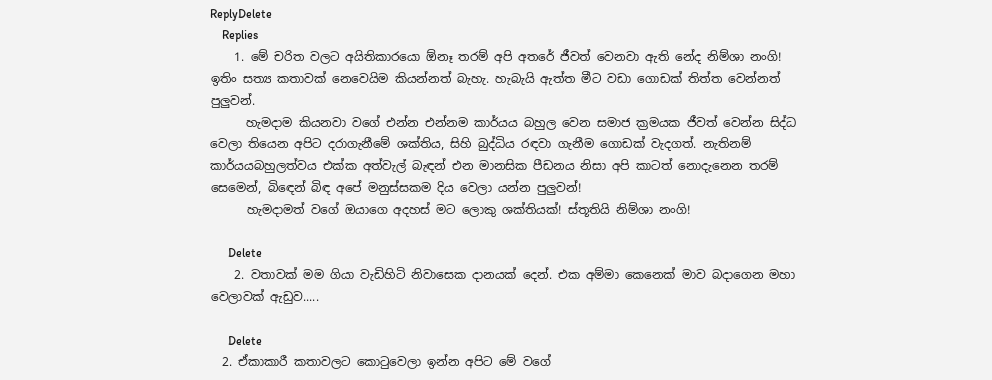ReplyDelete
    Replies
    1. මේ චරිත වලට අයිතිකාරයො ඕනෑ තරම් අපි අතරේ ජීවත් වෙනවා ඇති නේද නිම්ශා නංගි! ඉතිං සත්‍ය කතාවක් නෙවෙයිම කියන්නත් බැහැ. හැබැයි ඇත්ත මීට වඩා ගොඩක් තිත්ත වෙන්නත් පුලුවන්.
      හැමදාම කියනවා වගේ එන්න එන්නම කාර්යය බහුල වෙන සමාජ ක්‍රමයක ජීවත් වෙන්න සිද්ධ වෙලා තියෙන අපිට දරාගැනීමේ ශක්තිය, සිහි බුද්ධිය රඳවා ගැනීම ගොඩක් වැදගත්. නැතිනම් කාර්යයබහුලත්වය එක්ක අත්වැල් බැඳන් එන මානසික පීඩනය නිසා අපි කාටත් නොදැනෙන තරම් සෙමෙන්, බිඳෙන් බිඳ අපේ මනුස්සකම දිය වෙලා යන්න පුලුවන්!
      හැමදාමත් වගේ ඔයාගෙ අදහස් මට ලොකු ශක්තියක්! ස්තූතියි නිම්ශා නංගි!

      Delete
    2. වතාවක් මම ගියා වැඩිහිටි නිවාසෙක දානයක් දෙන්. එක අම්මා කෙනෙක් මාව බදාගෙන මහා වෙලාවක් ඇඩුව.....

      Delete
  2. ඒකාකාරී කතාවලට කොටුවෙලා ඉන්න අපිට මේ වගේ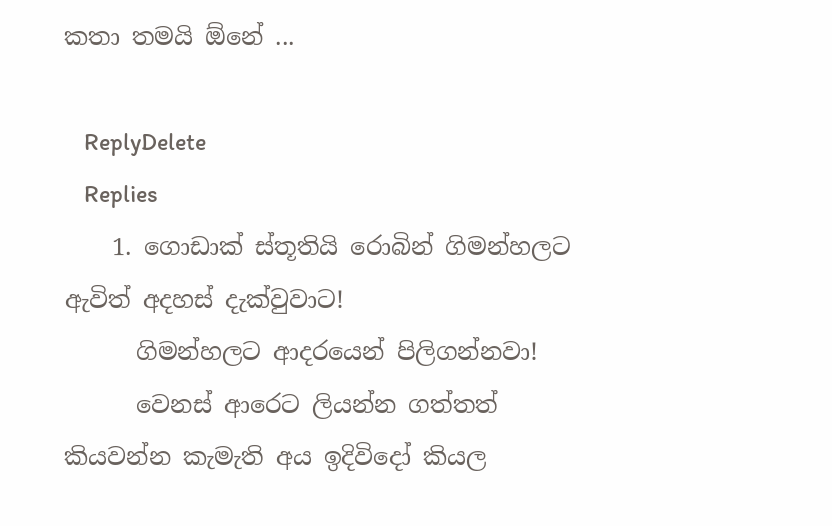කතා තමයි ඕනේ ...

    ReplyDelete
    Replies
    1. ගොඩාක් ස්තූතියි රොබින් ගිමන්හලට ඇවිත් අදහස් දැක්වුවාට!
      ගිමන්හලට ආදරයෙන් පිලිගන්නවා!
      වෙනස් ආරෙට ලියන්න ගත්තත් කියවන්න කැමැති අය ඉදිවිදෝ කියල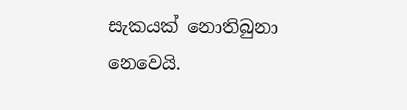සැකයක් නොතිබුනා නෙවෙයි.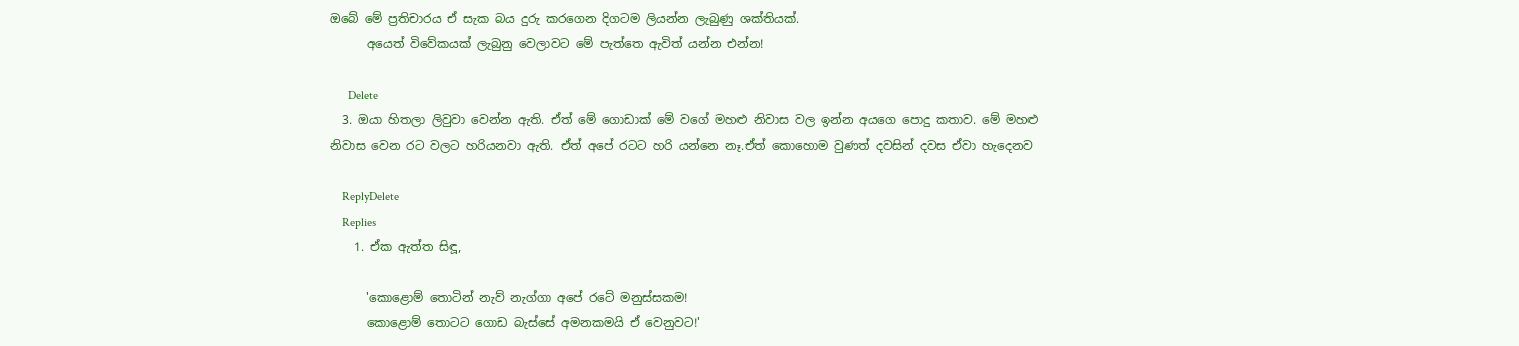ඔබේ මේ ප්‍රතිචාරය ඒ සැක බය දුරු කරගෙන දිගටම ලියන්න ලැබුණු ශක්තියක්.
      අයෙත් විවේකයක් ලැබුනු වෙලාවට මේ පැත්තෙ ඇවිත් යන්න එන්න!

      Delete
  3. ඔයා හිතලා ලිවුවා වෙන්න ඇති. ඒත් මේ ගොඩාක් මේ වගේ මහළු නිවාස වල ඉන්න අයගෙ පොදු කතාව. මේ මහළු නිවාස වෙන රට වලට හරියනවා ඇති. ඒත් අපේ රටට හරි යන්නෙ නෑ.ඒත් කොහොම වුණත් දවසින් දවස ඒවා හැදෙනව

    ReplyDelete
    Replies
    1. ඒක ඇත්ත සිඳූ,

      'කොළොම් තොටින් නැව් නැග්ගා අපේ රටේ මනුස්සකම!
      කොළොම් තොටට ගොඩ බැස්සේ අමනකමයි ඒ වෙනුවට!'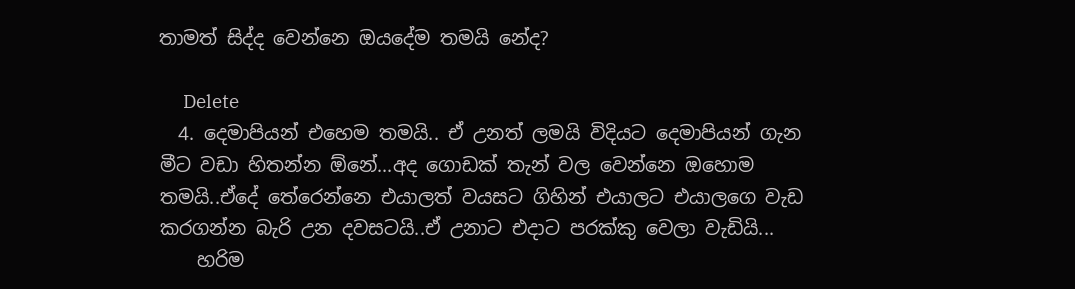තාමත් සිද්ද වෙන්නෙ ඔයදේම තමයි නේද?

      Delete
  4. දෙමාපියන් එහෙම තමයි.. ඒ උනත් ලමයි විදියට දෙමාපියන් ගැන මීට වඩා හිතන්න ඕනේ...අද ගොඩක් තැන් වල වෙන්නෙ ඔහොම තමයි..ඒදේ තේරෙන්නෙ එයාලත් වයසට ගිහින් එයාලට එයාලගෙ වැඩ කරගන්න බැරි උන දවසටයි..ඒ උනාට එදාට පරක්කු වෙලා වැඩියි...
    හරිම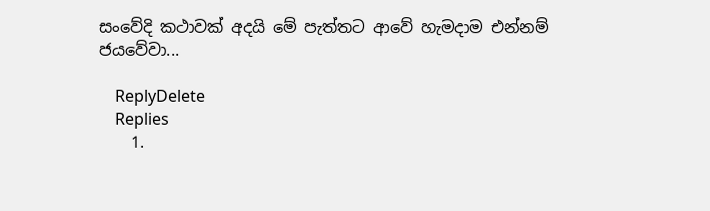සංවේදි කථාවක් අදයි මේ පැත්තට ආවේ හැමදාම එන්නම් ජයවේවා...

    ReplyDelete
    Replies
    1.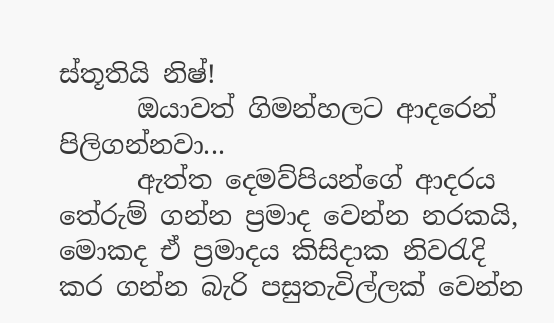ස්තූතියි නිෂ්!
      ඔයාවත් ගිමන්හලට ආදරෙන් පිලිගන්නවා...
      ඇත්ත දෙමව්පියන්ගේ ආදරය තේරුම් ගන්න ප්‍රමාද වෙන්න නරකයි, මොකද ඒ ප්‍රමාදය කිසිදාක නිවරැදි කර ගන්න බැරි පසුතැවිල්ලක් වෙන්න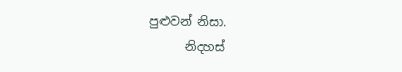පුළුවන් නිසා.
      නිදහස්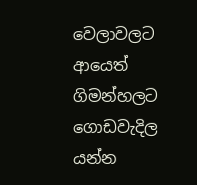වෙලාවලට ආයෙත් ගිමන්හලට ගොඩවැදිල යන්න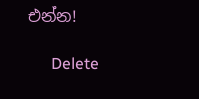එන්න!

      Delete